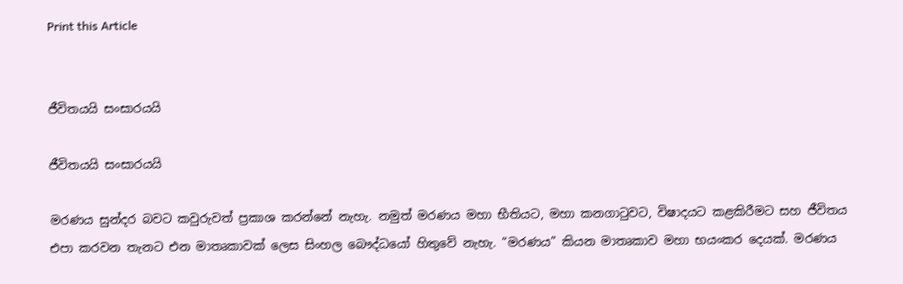Print this Article


ජීවිතයයි සංසාරයයි

ජීවිතයයි සංසාරයයි

මරණය සුන්දර බවට කවුරුවත් ප්‍රකාශ කරන්නේ නැහැ. නමුත් මරණය මහා භීතියට, මහා කනගාටුවට, විෂාදයට කළකිරීමට සහ ජීවිතය එපා කරවන තැනට එන මාතෘකාවක් ලෙස සිංහල බෞද්ධයෝ හිතුවේ නැහැ. “මරණය” කියන මාතෘකාව මහා භයංකර දෙයක්. මරණය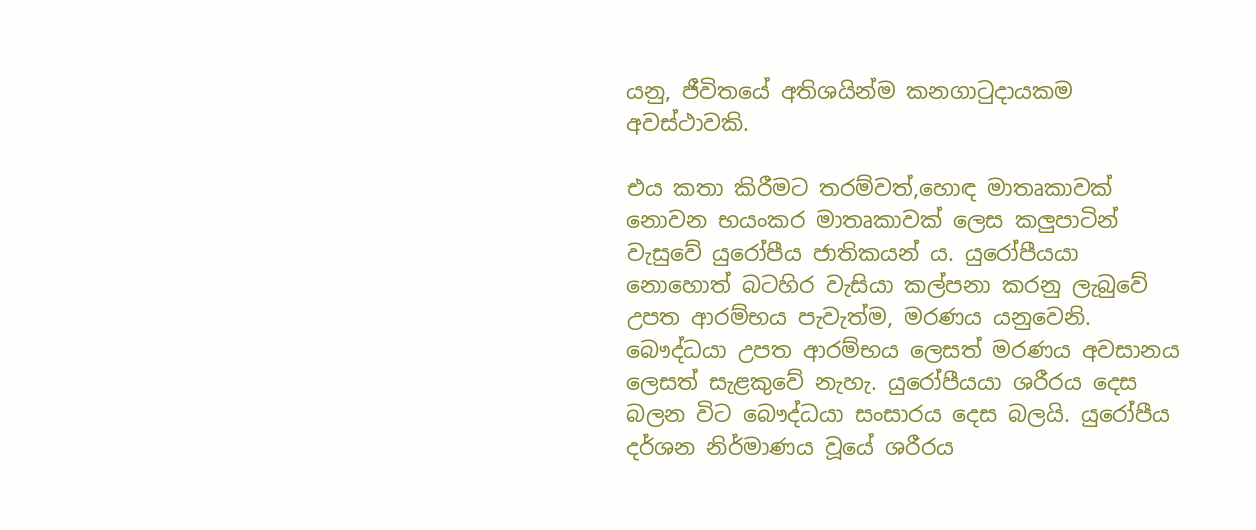යනු, ජීවිතයේ අතිශයින්ම කනගාටුදායකම අවස්ථාවකි.

එය කතා කිරීමට තරම්වත්,හොඳ මාතෘකාවක් නොවන භයංකර මාතෘකාවක් ලෙස කලුපාටින් වැසුවේ යුරෝපීය ජාතිකයන් ය. යුරෝපීයයා නොහොත් බටහිර වැසියා කල්පනා කරනු ලැබුවේ උපත ආරම්භය පැවැත්ම, මරණය යනුවෙනි. බෞද්ධයා උපත ආරම්භය ලෙසත් මරණය අවසානය ලෙසත් සැළකුවේ නැහැ. යුරෝපීයයා ශරීරය දෙස බලන විට බෞද්ධයා සංසාරය දෙස බලයි. යුරෝපීය දර්ශන නිර්මාණය වූයේ ශරීරය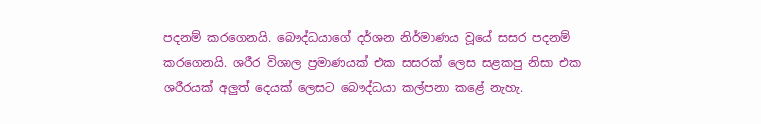පදනම් කරගෙනයි. බෞද්ධයාගේ දර්ශන නිර්මාණය වූයේ සසර පදනම් කරගෙනයි. ශරීර විශාල ප්‍රමාණයක් එක සසරක් ලෙස සළකපු නිසා එක ශරීරයක් අලුත් දෙයක් ලෙසට බෞද්ධයා කල්පනා කළේ නැහැ.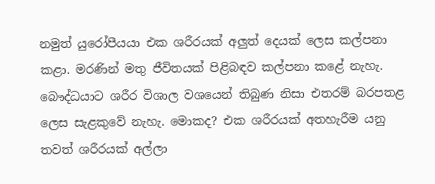නමුත් යුරෝපීයයා එක ශරීරයක් අලුත් දෙයක් ලෙස කල්පනා කළා. මරණින් මතු ජීවිතයක් පිළිබඳව කල්පනා කළේ නැහැ. බෞද්ධයාට ශරීර විශාල වශයෙන් තිබුණ නිසා එතරම් බරපතළ ලෙස සැළකුවේ නැහැ. මොකද? එක ශරීරයක් අතහැරීම යනු තවත් ශරීරයක් අල්ලා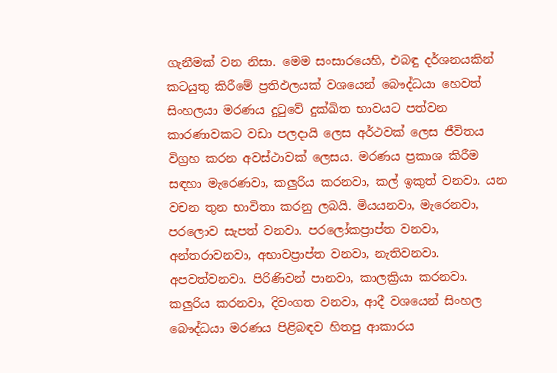ගැනීමක් වන නිසා. මෙම සංසාරයෙහි, එබඳු දර්ශනයකින් කටයුතු කිරීමේ ප්‍රතිඵලයක් වශයෙන් බෞද්ධයා හෙවත් සිංහලයා මරණය දුටුවේ දුක්ඛිත භාවයට පත්වන කාරණාවකට වඩා පලදායි ලෙස අර්ථවක් ලෙස ජීවිතය විග්‍රහ කරන අවස්ථාවක් ලෙසය. මරණය ප්‍රකාශ කිරීම සඳහා මැරෙණවා, කලුරිය කරනවා, කල් ඉකුත් වනවා. යන වචන තුන භාවිතා කරනු ලබයි. මියයනවා, මැරෙනවා, පරලොව සැපත් වනවා. පරලෝකප්‍රාප්ත වනවා, අන්තරාවනවා, අභාවප්‍රාප්ත වනවා, නැතිවනවා. අපවත්වනවා. පිරිණිවන් පානවා, කාලක්‍රියා කරනවා. කලුරිය කරනවා, දිවංගත වනවා, ආදී වශයෙන් සිංහල බෞද්ධයා මරණය පිළිබඳව හිතපු ආකාරය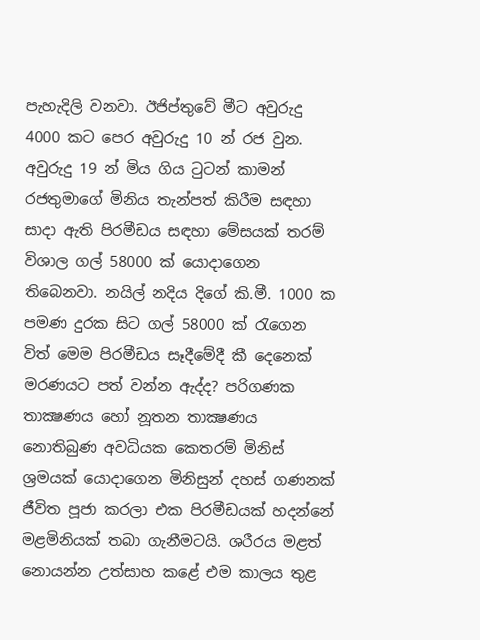පැහැදිලි වනවා. ඊජිප්තුවේ මීට අවුරුදු 4000 කට පෙර අවුරුදු 10 න් රජ වුන. අවුරුදු 19 න් මිය ගිය ටුටන් කාමන් රජතුමාගේ මිනිය තැන්පත් කිරීම සඳහා සාදා ඇති පිරමීඩය සඳහා මේසයක් තරම් විශාල ගල් 58000 ක් යොදාගෙන තිබෙනවා. නයිල් නදිය දිගේ කි.මී. 1000 ක පමණ දුරක සිට ගල් 58000 ක් රැගෙන විත් මෙම පිරමීඩය සෑදීමේදී කී දෙනෙක් මරණයට පත් වන්න ඇද්ද? පරිගණක තාක්‍ෂණය හෝ නූතන තාක්‍ෂණය නොතිබුණ අවධියක කෙතරම් මිනිස් ශ්‍රමයක් යොදාගෙන මිනිසුන් දහස් ගණනක් ජීවිත පූජා කරලා එක පිරමීඩයක් හදන්නේ මළමිනියක් තබා ගැනීමටයි. ශරීරය මළත් නොයන්න උත්සාහ කළේ එම කාලය තුළ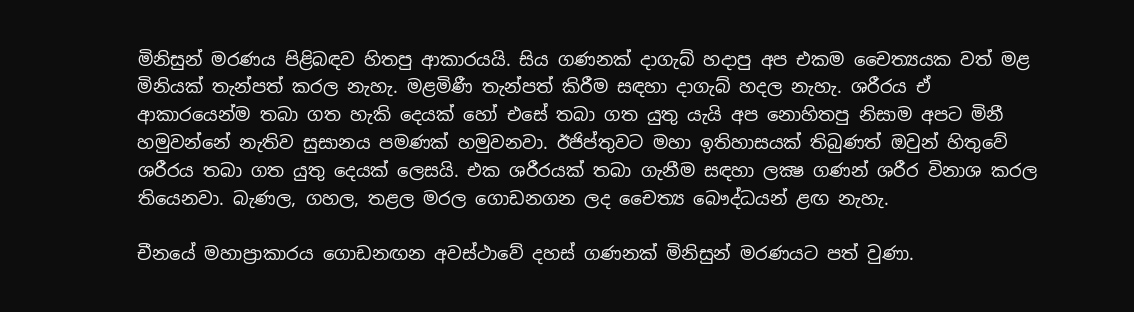මිනිසුන් මරණය පිළිබඳව හිතපු ආකාරයයි. සිය ගණනක් දාගැබ් හදාපු අප එකම චෛත්‍යයක වත් මළ මිනියක් තැන්පත් කරල නැහැ. මළමිණී තැන්පත් කිරීම සඳහා දාගැබ් හදල නැහැ. ශරීරය ඒ ආකාරයෙන්ම තබා ගත හැකි දෙයක් හෝ එසේ තබා ගත යුතු යැයි අප නොහිතපු නිසාම අපට මිනී හමුවන්නේ නැතිව සුසානය පමණක් හමුවනවා. ඊජිප්තුවට මහා ඉතිහාසයක් තිබුණත් ඔවුන් හිතුවේ ශරීරය තබා ගත යුතු දෙයක් ලෙසයි. එක ශරීරයක් තබා ගැනීම සඳහා ලක්‍ෂ ගණන් ශරීර විනාශ කරල තියෙනවා. බැණල, ගහල, තළල මරල ගොඩනගන ලද චෛත්‍ය බෞද්ධයන් ළඟ නැහැ.

චීනයේ මහාප්‍රාකාරය ගොඩනඟන අවස්ථාවේ දහස් ගණනක් මිනිසුන් මරණයට පත් වුණා.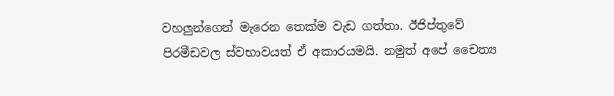වහලුන්ගෙන් මැරෙන තෙක්ම වැඩ ගත්තා. ඊජිප්තුවේ පිරමීඩවල ස්වභාවයත් ඒ අකාරයමයි. නමුත් අපේ චෛත්‍ය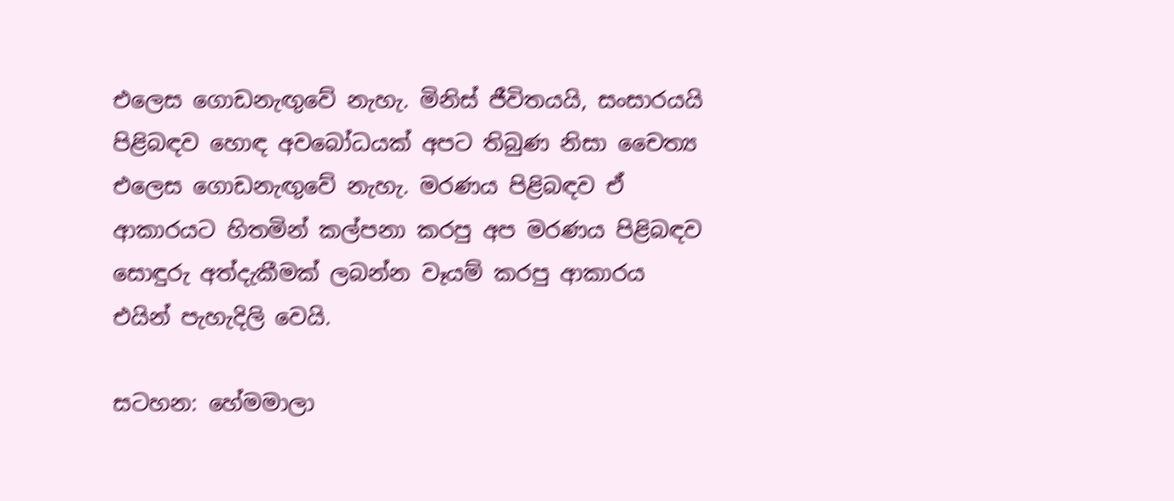එලෙස ගොඩනැඟුවේ නැහැ. මිනිස් ජීවිතයයි, සංසාරයයි පිළිබඳව හොඳ අවබෝධයක් අපට තිබුණ නිසා චෛත්‍ය එලෙස ගොඩනැඟුවේ නැහැ. මරණය පිළිබඳව ඒ ආකාරයට හිතමින් කල්පනා කරපු අප මරණය පිළිබඳව සොඳුරු අත්දැකීමක් ලබන්න වෑයම් කරපු ආකාරය එයින් පැහැදිලි වෙයි.

සටහන: හේමමාලා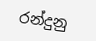රන්දුනු